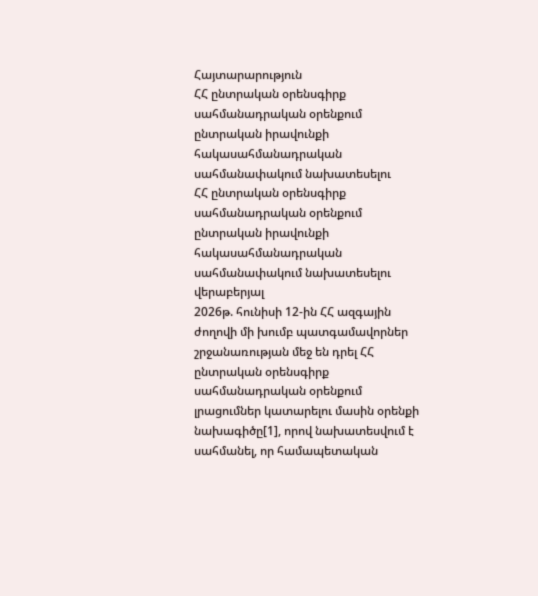Հայտարարություն
ՀՀ ընտրական օրենսգիրք սահմանադրական օրենքում ընտրական իրավունքի հակասահմանադրական սահմանափակում նախատեսելու
ՀՀ ընտրական օրենսգիրք սահմանադրական օրենքում ընտրական իրավունքի հակասահմանադրական սահմանափակում նախատեսելու վերաբերյալ
2026թ. հունիսի 12-ին ՀՀ ազգային ժողովի մի խումբ պատգամավորներ շրջանառության մեջ են դրել ՀՀ ընտրական օրենսգիրք սահմանադրական օրենքում լրացումներ կատարելու մասին օրենքի նախագիծը[1], որով նախատեսվում է սահմանել, որ համապետական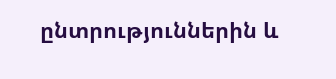ընտրություններին և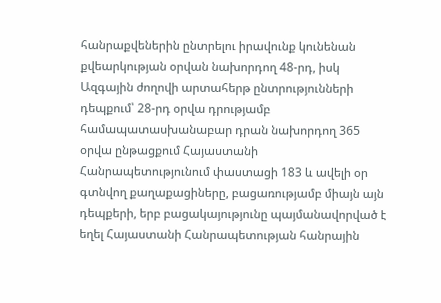հանրաքվեներին ընտրելու իրավունք կունենան քվեարկության օրվան նախորդող 48-րդ, իսկ Ազգային ժողովի արտահերթ ընտրությունների դեպքում՝ 28-րդ օրվա դրությամբ համապատասխանաբար դրան նախորդող 365 օրվա ընթացքում Հայաստանի Հանրապետությունում փաստացի 183 և ավելի օր գտնվող քաղաքացիները, բացառությամբ միայն այն դեպքերի, երբ բացակայությունը պայմանավորված է եղել Հայաստանի Հանրապետության հանրային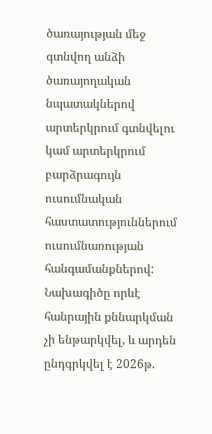ծառայության մեջ գտնվող անձի ծառայողական նպատակներով արտերկրում գտնվելու կամ արտերկրում բարձրագույն ուսումնական հաստատություններում ուսումնառության հանգամանքներով:
Նախագիծը որևէ հանրային քննարկման չի ենթարկվել, և արդեն ընդգրկվել է 2026թ.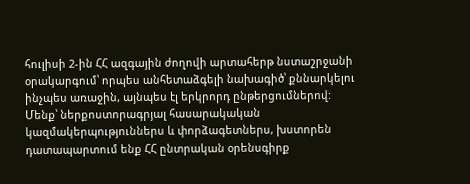հուլիսի 2-ին ՀՀ ազգային ժողովի արտահերթ նստաշրջանի օրակարգում՝ որպես անհետաձգելի նախագիծ՝ քննարկելու ինչպես առաջին, այնպես էլ երկրորդ ընթերցումներով:
Մենք՝ ներքոստորագրյալ հասարակական կազմակերպություններս և փորձագետներս, խստորեն դատապարտում ենք ՀՀ ընտրական օրենսգիրք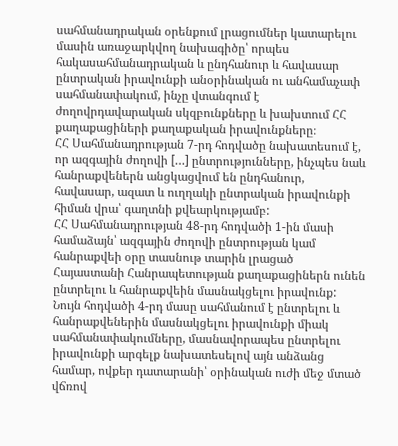սահմանադրական օրենքում լրացումներ կատարելու մասին առաջարկվող նախագիծը՝ որպես հակասահմանադրական և ընդհանուր և հավասար ընտրական իրավունքի անօրինական ու անհամաչափ սահմանափակում, ինչը վտանգում է ժողովրդավարական սկզբունքները և խախտում ՀՀ քաղաքացիների քաղաքական իրավունքները։
ՀՀ Սահմանադրության 7-րդ հոդվածը նախատեսում է, որ ազգային ժողովի […] ընտրությունները, ինչպես նաև հանրաքվեներն անցկացվում են ընդհանուր, հավասար, ազատ և ուղղակի ընտրական իրավունքի հիման վրա՝ գաղտնի քվեարկությամբ:
ՀՀ Սահմանադրության 48-րդ հոդվածի 1-ին մասի համաձայն՝ ազգային ժողովի ընտրության կամ հանրաքվեի օրը տասնութ տարին լրացած Հայաստանի Հանրապետության քաղաքացիներն ունեն ընտրելու և հանրաքվեին մասնակցելու իրավունք: Նույն հոդվածի 4-րդ մասը սահմանում է ընտրելու և հանրաքվեներին մասնակցելու իրավունքի միակ սահմանափակումները, մասնավորապես ընտրելու իրավունքի արգելք նախատեսելով այն անձանց համար, ովքեր դատարանի՝ օրինական ուժի մեջ մտած վճռով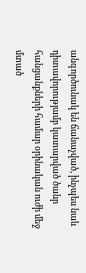անգործունակ են ճանաչված, ինչպես նաև դիտավորությամբ կատարված ծանր հանցանքների համար օրինական ուժի մեջ մտած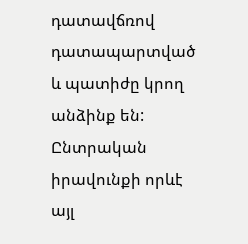դատավճռով դատապարտված և պատիժը կրող անձինք են:
Ընտրական իրավունքի որևէ այլ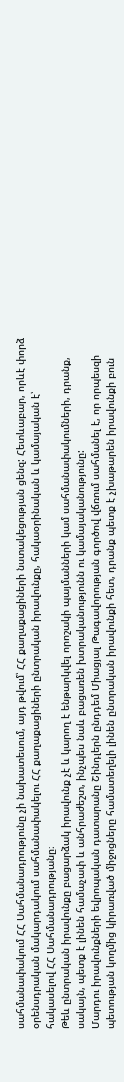սահմանափակում ՀՀ Սահմանադրությունը չի նախատեսում, այդ թվում՝ ՀՀ քաղաքացիների նստակեցության ցենզ: Հետևաբար, որևէ փորձ օրենսդրական մակարդակում սահմանափակելու ՀՀ քաղաքացիների ընտրական իրավունքը, հակաօրինական և կամայական է՝ հակասելով ՀՀ Սահմանադրությանը։
Թեև ընտրական իրավունքը բացարձակ իրավունք չէ և կարող է ենթարկվել որոշակի պայմանների կամ սահմանափակումների, դրանք, սակայն, պետք է լինեն համաչափ և անհրաժեշտ, ինչպես նաև բացառեն խտրականությունն ու կամայականությունը:
Մարդու իրավունքների եվրոպական դատարանը Շինդլերն ընդդեմ Միացյալ Թագավորության գործով վճռում սահմանել է, որ որպեսզի պետության կողմից կիրառված միջոցները համատեղելի լինեն ընտրական իրավունքի հետ, դրանք պետք է չխաթարեն իրավունքի բուն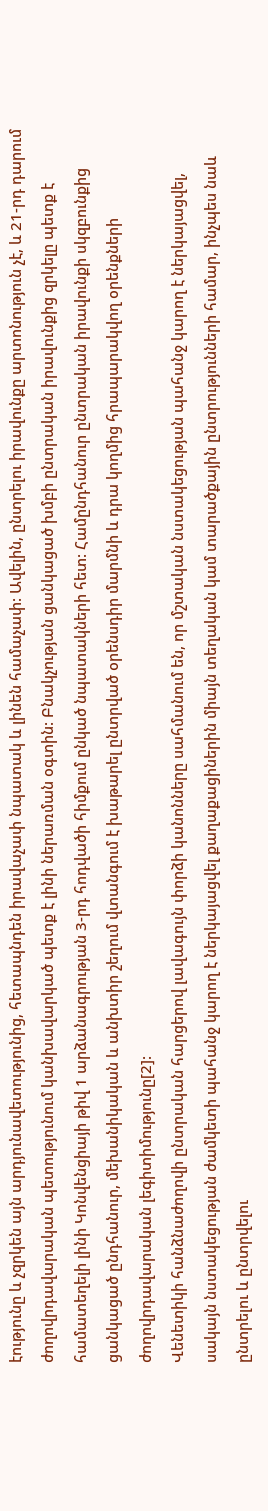էությունը և չզրկեն այն արդյունավետությունից, հետապնդեն իրավաչափ նպատակ և լինեն համաչափ: Ավելին, ընտրելու իրավունքը արտոնություն չէ, և 21-րդ դարում ժողովրդավարական պետությունում կանխավարկած պետք է լինի ներառման օգտին: Բնակչության ցանկացած խմբի ընտրական իրավունքից զրկելը պետք է համատեղելի լինի Կոնվենցիայի թիվ 1 արձանագրության 3-րդ հոդվածի հիմքում ընկած նպատակների հետ: Համընդհանուր ընտրական իրավունքի սկզբունքից ցանկացած ընդհանուր, մեխանիկական և անխտիր շեղում վտանգում է խաթարել ընտրված օրենսդիր մարմնի և դրա կողմից հրապարակվող օրենքների ժողովրդավարական լեգիտիմությունը[2]:
Վենետիկի հանձնաժողովի ընտրական հարցերով լավագույն փորձի կանոնները սահմանում են, որ մշտական նստակեցության պահանջ կարող է ներկայացվել, սակայն նստակեցության ժամկետի պահանջ կարող է ներկայացվել քաղաքացիներին միայն տեղական կամ տարածքային ընտրությունների համար, ինչպես նաև ընտրելու և ընտրվելու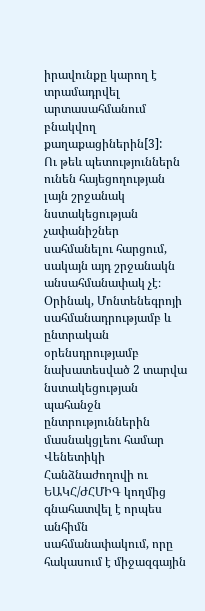իրավունքը կարող է տրամադրվել արտասահմանում բնակվող քաղաքացիներին[3]:
Ու թեև պետություններն ունեն հայեցողության լայն շրջանակ նստակեցության չափանիշներ սահմանելու հարցում, սակայն այդ շրջանակն անսահմանափակ չէ։ Օրինակ, Մոնտենեգրոյի սահմանադրությամբ և ընտրական օրենսդրությամբ նախատեսված 2 տարվա նստակեցության պահանջն ընտրություններին մասնակցլեու համար Վենետիկի Հանձնաժողովի ու ԵԱԿՀ/ԺՀՄԻԳ կողմից գնահատվել է որպես անհիմն սահմանափակում, որը հակասում է միջազգային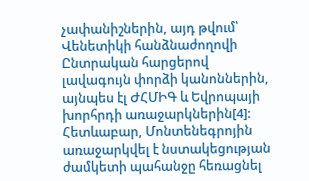չափանիշներին, այդ թվում՝ Վենետիկի հանձնաժողովի Ընտրական հարցերով լավագույն փորձի կանոններին, այնպես էլ ԺՀՄԻԳ և Եվրոպայի խորհրդի առաջարկներին[4]: Հետևաբար, Մոնտենեգրոյին առաջարկվել է նստակեցության ժամկետի պահանջը հեռացնել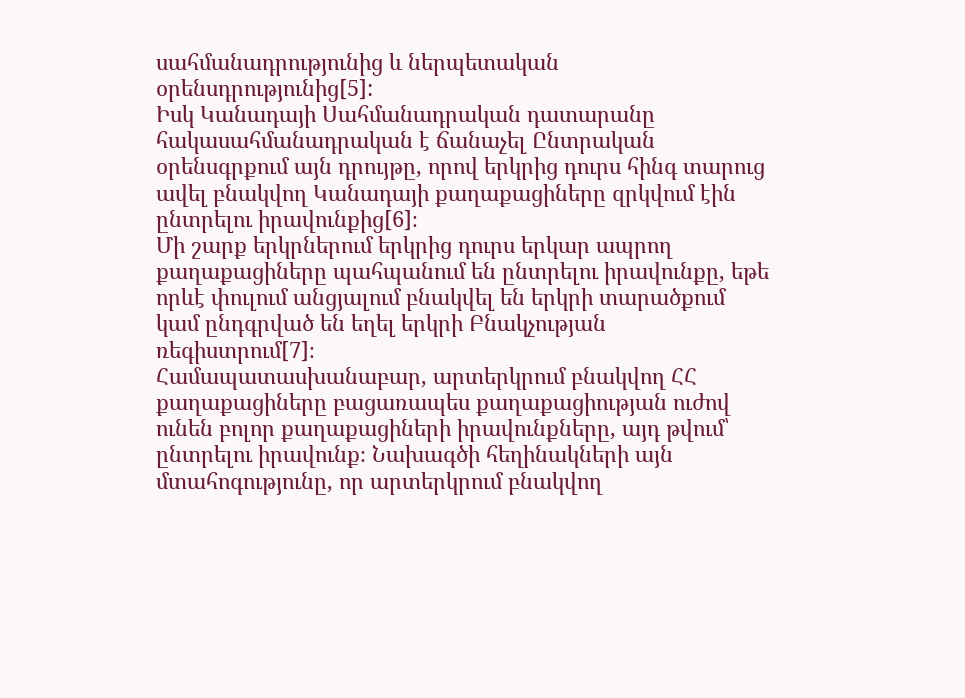սահմանադրությունից և ներպետական օրենսդրությունից[5]:
Իսկ Կանադայի Սահմանադրական դատարանը հակասահմանադրական է ճանաչել Ընտրական օրենսգրքում այն դրույթը, որով երկրից դուրս հինգ տարուց ավել բնակվող Կանադայի քաղաքացիները զրկվում էին ընտրելու իրավունքից[6]։
Մի շարք երկրներում երկրից դուրս երկար ապրող քաղաքացիները պահպանում են ընտրելու իրավունքը, եթե որևէ փուլում անցյալում բնակվել են երկրի տարածքում կամ ընդգրված են եղել երկրի Բնակչության ռեգիստրում[7]։
Համապատասխանաբար, արտերկրում բնակվող ՀՀ քաղաքացիները բացառապես քաղաքացիության ուժով ունեն բոլոր քաղաքացիների իրավունքները, այդ թվում՝ ընտրելու իրավունք։ Նախագծի հեղինակների այն մտահոգությունը, որ արտերկրում բնակվող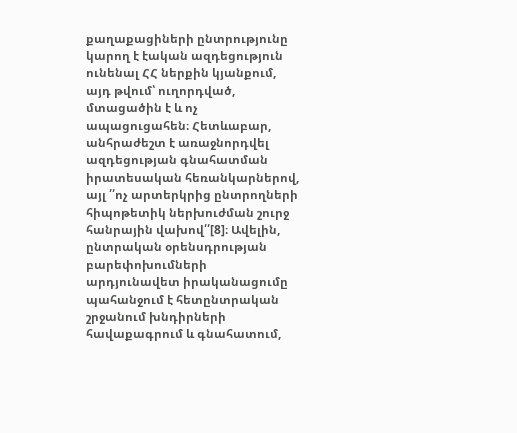քաղաքացիների ընտրությունը կարող է էական ազդեցություն ունենալ ՀՀ ներքին կյանքում, այդ թվում՝ ուղորդված, մտացածին է և ոչ ապացուցահեն։ Հետևաբար, անհրաժեշտ է առաջնորդվել ազդեցության գնահատման իրատեսական հեռանկարներով, այլ ՛՛ոչ արտերկրից ընտրողների հիպոթետիկ ներխուժման շուրջ հանրային վախով՛՛[8]։ Ավելին, ընտրական օրենսդրության բարեփոխումների արդյունավետ իրականացումը պահանջում է հետընտրական շրջանում խնդիրների հավաքագրում և գնահատում,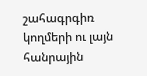շահագրգիռ կողմերի ու լայն հանրային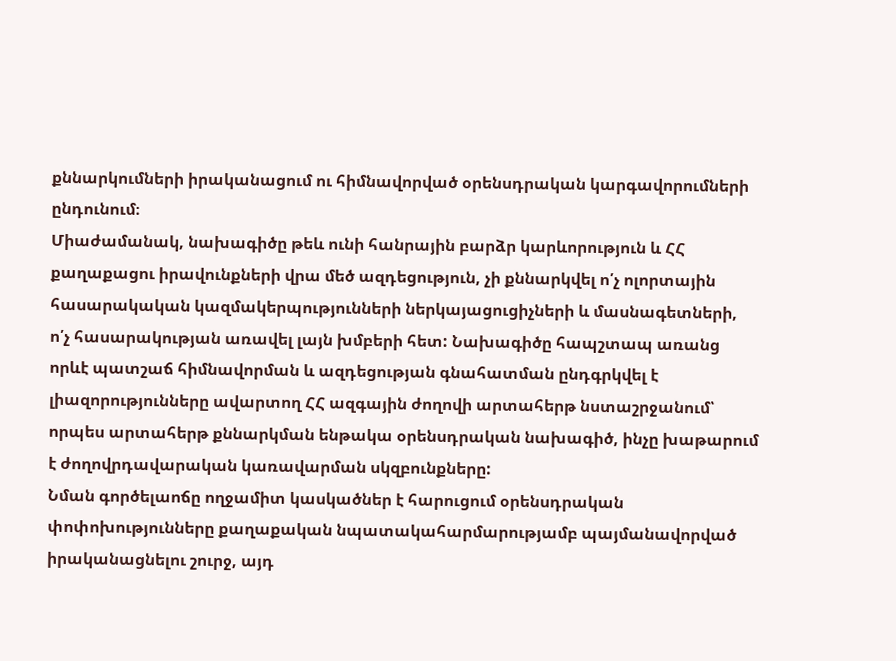քննարկումների իրականացում ու հիմնավորված օրենսդրական կարգավորումների ընդունում։
Միաժամանակ, նախագիծը թեև ունի հանրային բարձր կարևորություն և ՀՀ քաղաքացու իրավունքների վրա մեծ ազդեցություն, չի քննարկվել ո՛չ ոլորտային հասարակական կազմակերպությունների ներկայացուցիչների և մասնագետների, ո՛չ հասարակության առավել լայն խմբերի հետ: Նախագիծը հապշտապ առանց որևէ պատշաճ հիմնավորման և ազդեցության գնահատման ընդգրկվել է լիազորությունները ավարտող ՀՀ ազգային ժողովի արտահերթ նստաշրջանում՝ որպես արտահերթ քննարկման ենթակա օրենսդրական նախագիծ, ինչը խաթարում է ժողովրդավարական կառավարման սկզբունքները:
Նման գործելաոճը ողջամիտ կասկածներ է հարուցում օրենսդրական փոփոխությունները քաղաքական նպատակահարմարությամբ պայմանավորված իրականացնելու շուրջ, այդ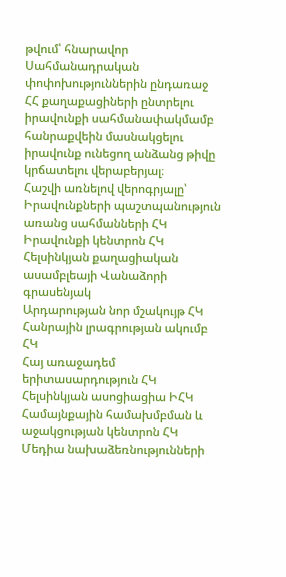թվում՝ հնարավոր Սահմանադրական փոփոխություններին ընդառաջ ՀՀ քաղաքացիների ընտրելու իրավունքի սահմանափակմամբ հանրաքվեին մասնակցելու իրավունք ունեցող անձանց թիվը կրճատելու վերաբերյալ։
Հաշվի առնելով վերոգրյալը՝
Իրավունքների պաշտպանություն առանց սահմանների ՀԿ
Իրավունքի կենտրոն ՀԿ
Հելսինկյան քաղացիական ասամբլեայի Վանաձորի գրասենյակ
Արդարության նոր մշակույթ ՀԿ
Հանրային լրագրության ակումբ ՀԿ
Հայ առաջադեմ երիտասարդություն ՀԿ
Հելսինկյան ասոցիացիա ԻՀԿ
Համայնքային համախմբման և աջակցության կենտրոն ՀԿ
Մեդիա նախաձեռնությունների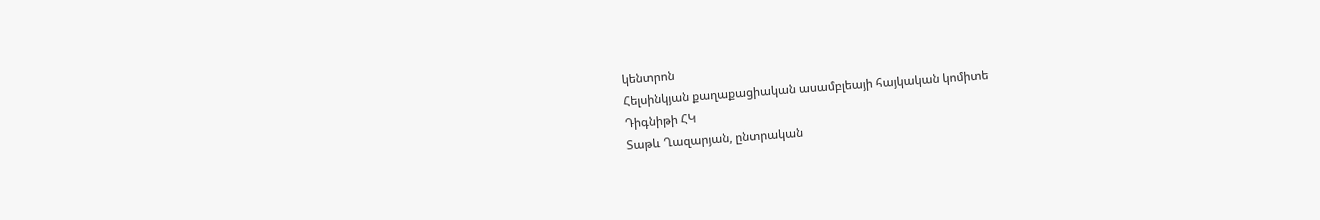կենտրոն
Հելսինկյան քաղաքացիական ասամբլեայի հայկական կոմիտե
Դիգնիթի ՀԿ
Տաթև Ղազարյան, ընտրական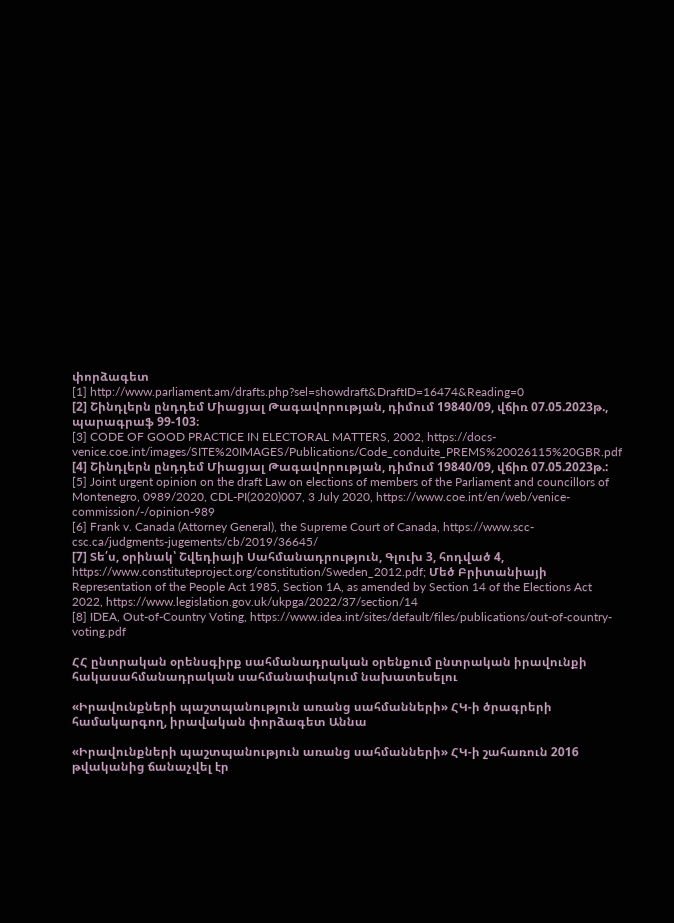փորձագետ
[1] http://www.parliament.am/drafts.php?sel=showdraft&DraftID=16474&Reading=0
[2] Շինդլերն ընդդեմ Միացյալ Թագավորության, դիմում 19840/09, վճիռ 07.05.2023թ., պարագրաֆ 99-103։
[3] CODE OF GOOD PRACTICE IN ELECTORAL MATTERS, 2002, https://docs-venice.coe.int/images/SITE%20IMAGES/Publications/Code_conduite_PREMS%20026115%20GBR.pdf
[4] Շինդլերն ընդդեմ Միացյալ Թագավորության, դիմում 19840/09, վճիռ 07.05.2023թ.:
[5] Joint urgent opinion on the draft Law on elections of members of the Parliament and councillors of Montenegro, 0989/2020, CDL-PI(2020)007, 3 July 2020, https://www.coe.int/en/web/venice-commission/-/opinion-989
[6] Frank v. Canada (Attorney General), the Supreme Court of Canada, https://www.scc-csc.ca/judgments-jugements/cb/2019/36645/
[7] Տե՛ս, օրինակ՝ Շվեդիայի Սահմանադրություն, Գլուխ 3, հոդված 4, https://www.constituteproject.org/constitution/Sweden_2012.pdf; Մեծ Բրիտանիայի Representation of the People Act 1985, Section 1A, as amended by Section 14 of the Elections Act 2022, https://www.legislation.gov.uk/ukpga/2022/37/section/14
[8] IDEA, Out-of-Country Voting, https://www.idea.int/sites/default/files/publications/out-of-country-voting.pdf

ՀՀ ընտրական օրենսգիրք սահմանադրական օրենքում ընտրական իրավունքի հակասահմանադրական սահմանափակում նախատեսելու

«Իրավունքների պաշտպանություն առանց սահմանների» ՀԿ-ի ծրագրերի համակարգող, իրավական փորձագետ Աննա

«Իրավունքների պաշտպանություն առանց սահմանների» ՀԿ-ի շահառուն 2016 թվականից ճանաչվել էր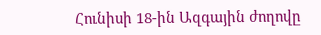Հունիսի 18-ին Ազգային ժողովը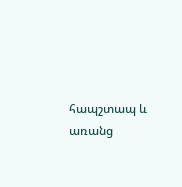հապշտապ և առանց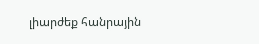լիարժեք հանրային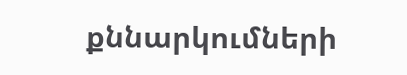քննարկումների